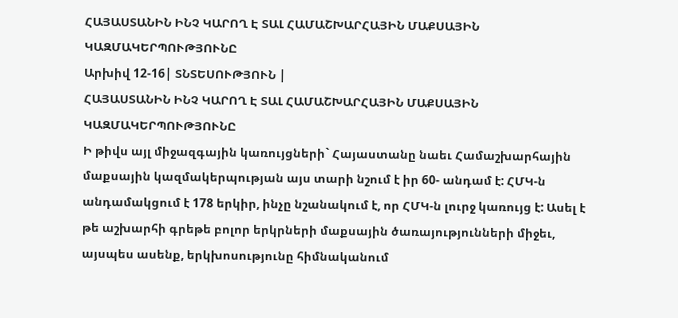ՀԱՅԱՍՏԱՆԻՆ ԻՆՉ ԿԱՐՈՂ Է ՏԱԼ ՀԱՄԱՇԽԱՐՀԱՅԻՆ ՄԱՔՍԱՅԻՆ ԿԱԶՄԱԿԵՐՊՈՒԹՅՈՒՆԸ
Արխիվ 12-16| ՏՆՏԵՍՈՒԹՅՈՒՆ |
ՀԱՅԱՍՏԱՆԻՆ ԻՆՉ ԿԱՐՈՂ Է ՏԱԼ ՀԱՄԱՇԽԱՐՀԱՅԻՆ ՄԱՔՍԱՅԻՆ ԿԱԶՄԱԿԵՐՊՈՒԹՅՈՒՆԸ
Ի թիվս այլ միջազգային կառույցների` Հայաստանը նաեւ Համաշխարհային մաքսային կազմակերպության այս տարի նշում է իր 60- անդամ է: ՀՄԿ-ն անդամակցում է 178 երկիր, ինչը նշանակում է, որ ՀՄԿ-ն լուրջ կառույց է: Ասել է թե աշխարհի գրեթե բոլոր երկրների մաքսային ծառայությունների միջեւ, այսպես ասենք, երկխոսությունը հիմնականում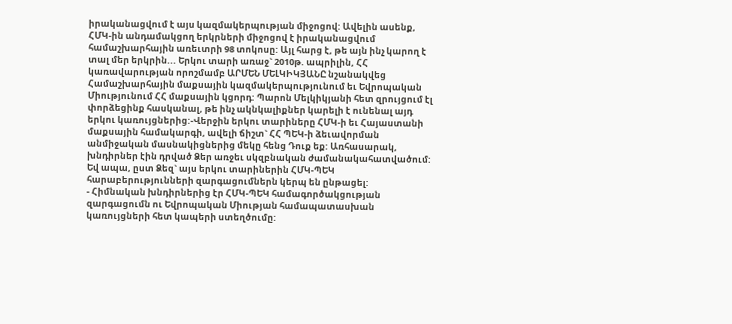իրականացվում է այս կազմակերպության միջոցով: Ավելին ասենք, ՀՄԿ-ին անդամակցող երկրների միջոցով է իրականացվում համաշխարհային առեւտրի 98 տոկոսը: Այլ հարց է, թե այն ինչ կարող է տալ մեր երկրին... Երկու տարի առաջ` 2010թ. ապրիլին, ՀՀ կառավարության որոշմամբ ԱՐՄԵՆ ՄԵԼԿԻԿՅԱՆԸ նշանակվեց Համաշխարհային մաքսային կազմակերպությունում եւ Եվրոպական Միությունում ՀՀ մաքսային կցորդ: Պարոն Մելկիկյանի հետ զրույցում էլ փորձեցինք հասկանալ, թե ինչ ակնկալիքներ կարելի է ունենալ այդ երկու կառույցներից:-Վերջին երկու տարիները ՀՄԿ-ի եւ Հայաստանի մաքսային համակարգի, ավելի ճիշտ` ՀՀ ՊԵԿ-ի ձեւավորման անմիջական մասնակիցներից մեկը հենց Դուք եք: Առհասարակ, խնդիրներ էին դրված Ձեր առջեւ սկզբնական ժամանակահատվածում: Եվ ապա, ըստ Ձեզ` այս երկու տարիներին ՀՄԿ-ՊԵԿ հարաբերությունների զարգացումներն կերպ են ընթացել:
- Հիմնական խնդիրներից էր ՀՄԿ-ՊԵԿ համագործակցության զարգացումն ու Եվրոպական Միության համապատասխան կառույցների հետ կապերի ստեղծումը: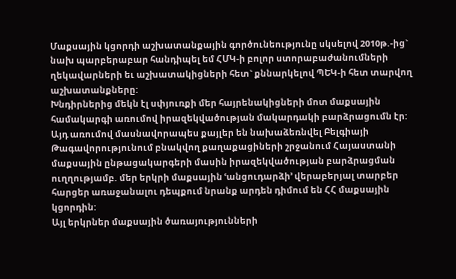Մաքսային կցորդի աշխատանքային գործունեությունը սկսելով 2010թ.-ից` նախ պարբերաբար հանդիպել եմ ՀՄԿ-ի բոլոր ստորաբաժանումների ղեկավարների եւ աշխատակիցների հետ` քննարկելով ՊԵԿ-ի հետ տարվող աշխատանքները:
Խնդիրներից մեկն էլ սփյուռքի մեր հայրենակիցների մոտ մաքսային համակարգի առումով իրազեկվածության մակարդակի բարձրացումն էր: Այդ առումով մասնավորապես քայլեր են նախաձեռնվել Բելգիայի Թագավորությունում բնակվող քաղաքացիների շրջանում Հայաստանի մաքսային ընթացակարգերի մասին իրազեկվածության բարձրացման ուղղությամբ. մեր երկրի մաքսային ՙանցուդարձի՚ վերաբերյալ տարբեր հարցեր առաջանալու դեպքում նրանք արդեն դիմում են ՀՀ մաքսային կցորդին:
Այլ երկրներ մաքսային ծառայությունների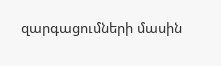զարգացումների մասին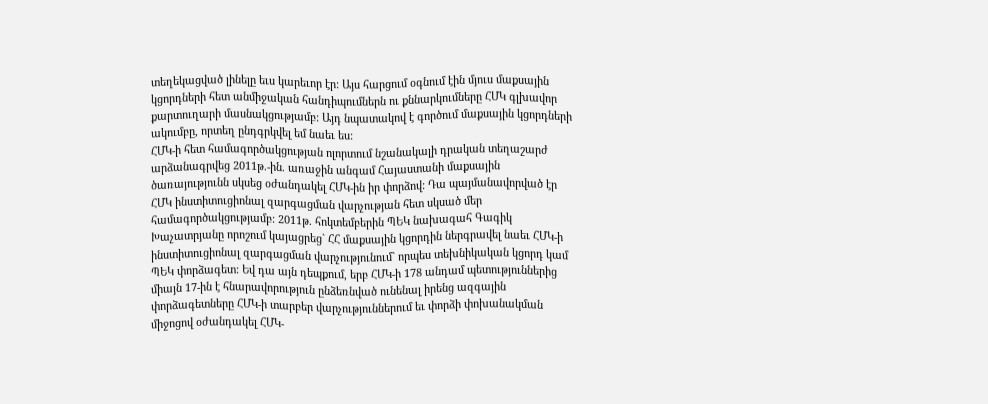տեղեկացված լինելը եւս կարեւոր էր: Այս հարցում օգնում էին մյուս մաքսային կցորդների հետ անմիջական հանդիպումներն ու քննարկումները ՀՄԿ գլխավոր քարտուղարի մասնակցությամբ: Այդ նպատակով է գործում մաքսային կցորդների ակումբը, որտեղ ընդգրկվել եմ նաեւ ես:
ՀՄԿ-ի հետ համագործակցության ոլորտում նշանակալի դրական տեղաշարժ արձանագրվեց 2011թ.-ին. առաջին անգամ Հայաստանի մաքսային ծառայությունն սկսեց օժանդակել ՀՄԿ-ին իր փորձով: Դա պայմանավորված էր ՀՄԿ ինստիտուցիոնալ զարգացման վարչության հետ սկսած մեր համագործակցությամբ: 2011թ. հոկտեմբերին ՊԵԿ նախագահ Գագիկ Խաչատրյանը որոշում կայացրեց` ՀՀ մաքսային կցորդին ներգրավել նաեւ ՀՄԿ-ի ինստիտուցիոնալ զարգացման վարչությունում` որպես տեխնիկական կցորդ կամ ՊԵԿ փորձագետ: Եվ դա այն դեպքում, երբ ՀՄԿ-ի 178 անդամ պետություններից միայն 17-ին է հնարավորություն ընձեռնված ունենալ իրենց ազգային փորձագետները ՀՄԿ-ի տարբեր վարչություններում եւ փորձի փոխանակման միջոցով օժանդակել ՀՄԿ-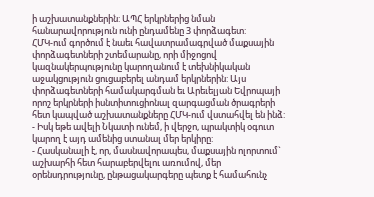ի աշխատանքներին: ԱՊՀ երկրներից նման հանարավորություն ունի ընդամենը 3 փորձագետ:
ՀՄԿ-ում գործում է նաեւ հավատրամագրված մաքսային փորձագետների շտեմարանը, որի միջոցով կազնակերպությունը կարողանում է տեխնիկական աջակցություն ցուցաբերել անդամ երկրներին: Այս փորձագետների համակարգման եւ Արեւելյան Եվրոպայի որոշ երկրների իսնտիտուցիոնալ զարգացման ծրագրերի հետ կապված աշխատանքները ՀՄԿ-ում վստահվել են ինձ:
- Իսկ եթե ավելի Նկատի ունեմ, ի վերջո, պրակտիկ օգուտ կարող է այդ ամենից ստանալ մեր երկիրը:
- Հասկանալի է, որ, մասնավորապես, մաքսային ոլորտում` աշխարհի հետ հարաբերվելու առումով, մեր օրենսդրությունը, ընթացակարգերը պետք է համահունչ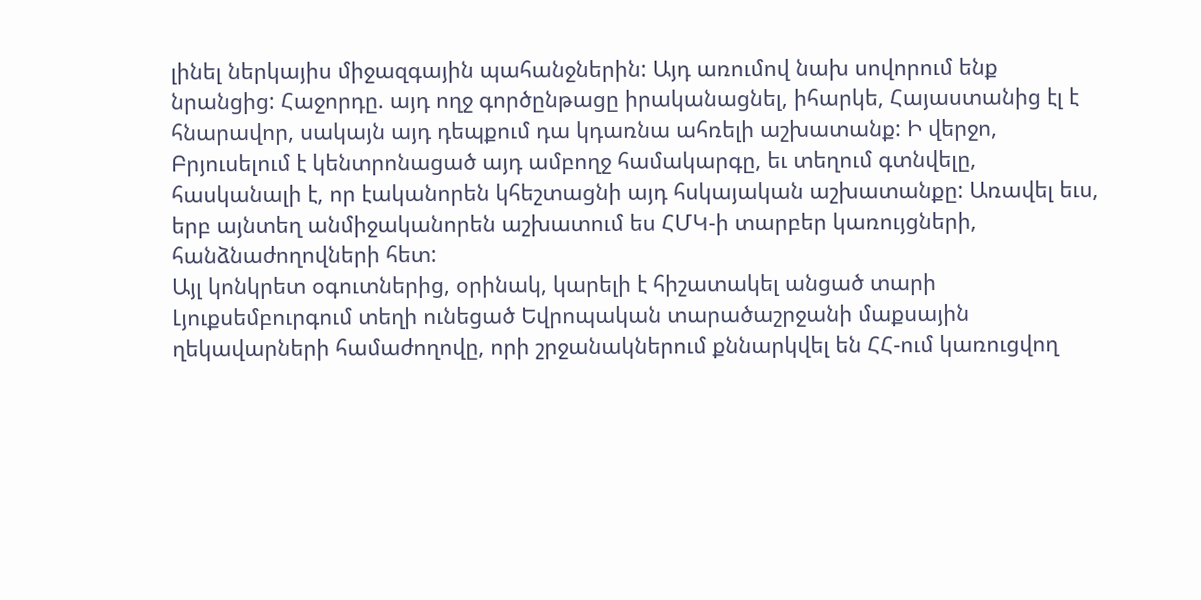լինել ներկայիս միջազգային պահանջներին: Այդ առումով նախ սովորում ենք նրանցից: Հաջորդը. այդ ողջ գործընթացը իրականացնել, իհարկե, Հայաստանից էլ է հնարավոր, սակայն այդ դեպքում դա կդառնա ահռելի աշխատանք: Ի վերջո, Բրյուսելում է կենտրոնացած այդ ամբողջ համակարգը, եւ տեղում գտնվելը, հասկանալի է, որ էականորեն կհեշտացնի այդ հսկայական աշխատանքը: Առավել եւս, երբ այնտեղ անմիջականորեն աշխատում ես ՀՄԿ-ի տարբեր կառույցների, հանձնաժողովների հետ:
Այլ կոնկրետ օգուտներից, օրինակ, կարելի է հիշատակել անցած տարի Լյուքսեմբուրգում տեղի ունեցած Եվրոպական տարածաշրջանի մաքսային ղեկավարների համաժողովը, որի շրջանակներում քննարկվել են ՀՀ-ում կառուցվող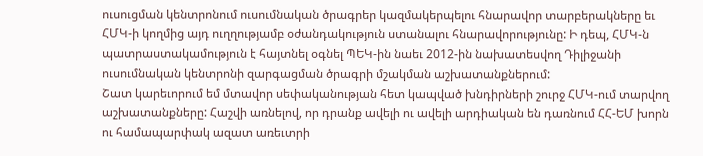ուսուցման կենտրոնում ուսումնական ծրագրեր կազմակերպելու հնարավոր տարբերակները եւ ՀՄԿ-ի կողմից այդ ուղղությամբ օժանդակություն ստանալու հնարավորությունը: Ի դեպ, ՀՄԿ-ն պատրաստակամություն է հայտնել օգնել ՊԵԿ-ին նաեւ 2012-ին նախատեսվող Դիլիջանի ուսումնական կենտրոնի զարգացման ծրագրի մշակման աշխատանքներում:
Շատ կարեւորում եմ մտավոր սեփականության հետ կապված խնդիրների շուրջ ՀՄԿ-ում տարվող աշխատանքները: Հաշվի առնելով, որ դրանք ավելի ու ավելի արդիական են դառնում ՀՀ-ԵՄ խորն ու համապարփակ ազատ առեւտրի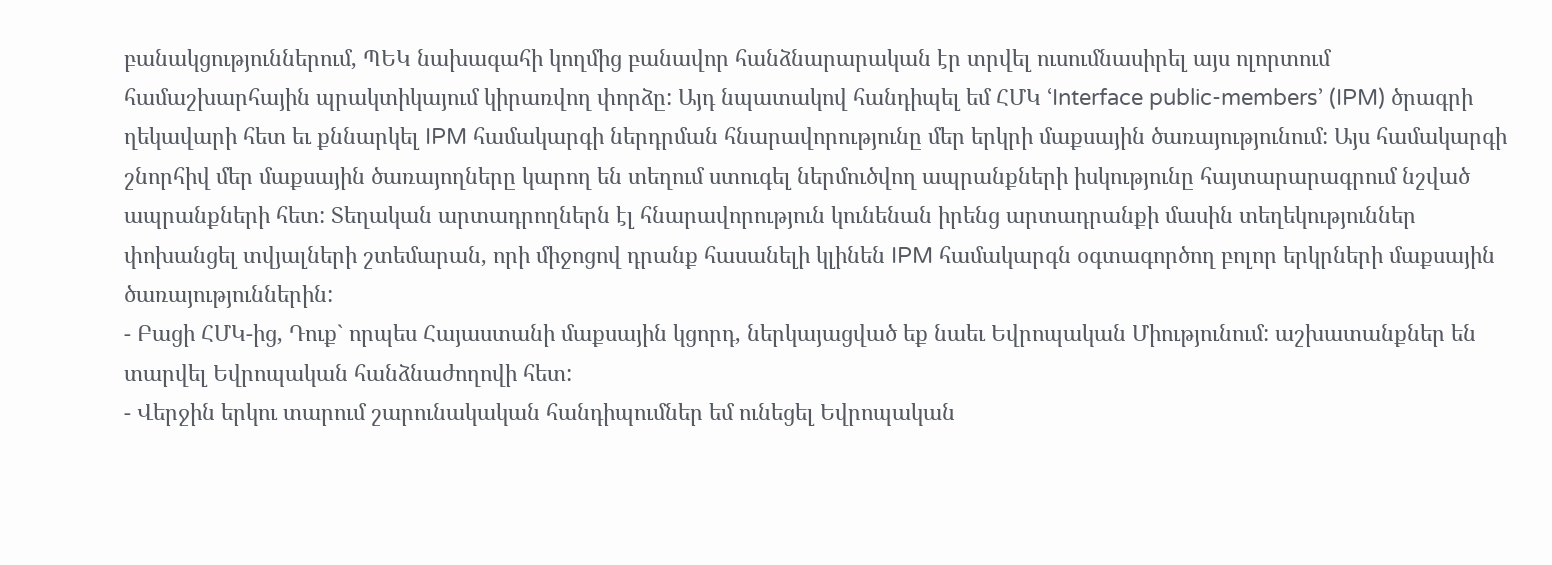բանակցություններում, ՊԵԿ նախագահի կողմից բանավոր հանձնարարական էր տրվել ուսումնասիրել այս ոլորտում համաշխարհային պրակտիկայում կիրառվող փորձը: Այդ նպատակով հանդիպել եմ ՀՄԿ ՙInterface public-members՚ (IPM) ծրագրի ղեկավարի հետ եւ քննարկել IPM համակարգի ներդրման հնարավորությունը մեր երկրի մաքսային ծառայությունում: Այս համակարգի շնորհիվ մեր մաքսային ծառայողները կարող են տեղում ստուգել ներմուծվող ապրանքների իսկությունը հայտարարագրում նշված ապրանքների հետ: Տեղական արտադրողներն էլ հնարավորություն կունենան իրենց արտադրանքի մասին տեղեկություններ փոխանցել տվյալների շտեմարան, որի միջոցով դրանք հասանելի կլինեն IPM համակարգն օգտագործող բոլոր երկրների մաքսային ծառայություններին:
- Բացի ՀՄԿ-ից, Դուք` որպես Հայաստանի մաքսային կցորդ, ներկայացված եք նաեւ Եվրոպական Միությունում: աշխատանքներ են տարվել Եվրոպական հանձնաժողովի հետ:
- Վերջին երկու տարում շարունակական հանդիպումներ եմ ունեցել Եվրոպական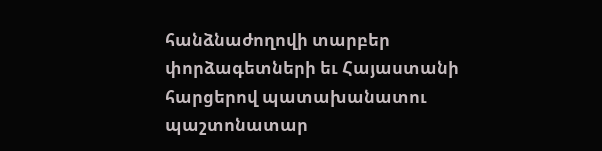հանձնաժողովի տարբեր փորձագետների եւ Հայաստանի հարցերով պատախանատու պաշտոնատար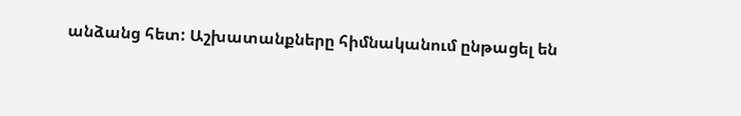անձանց հետ: Աշխատանքները հիմնականում ընթացել են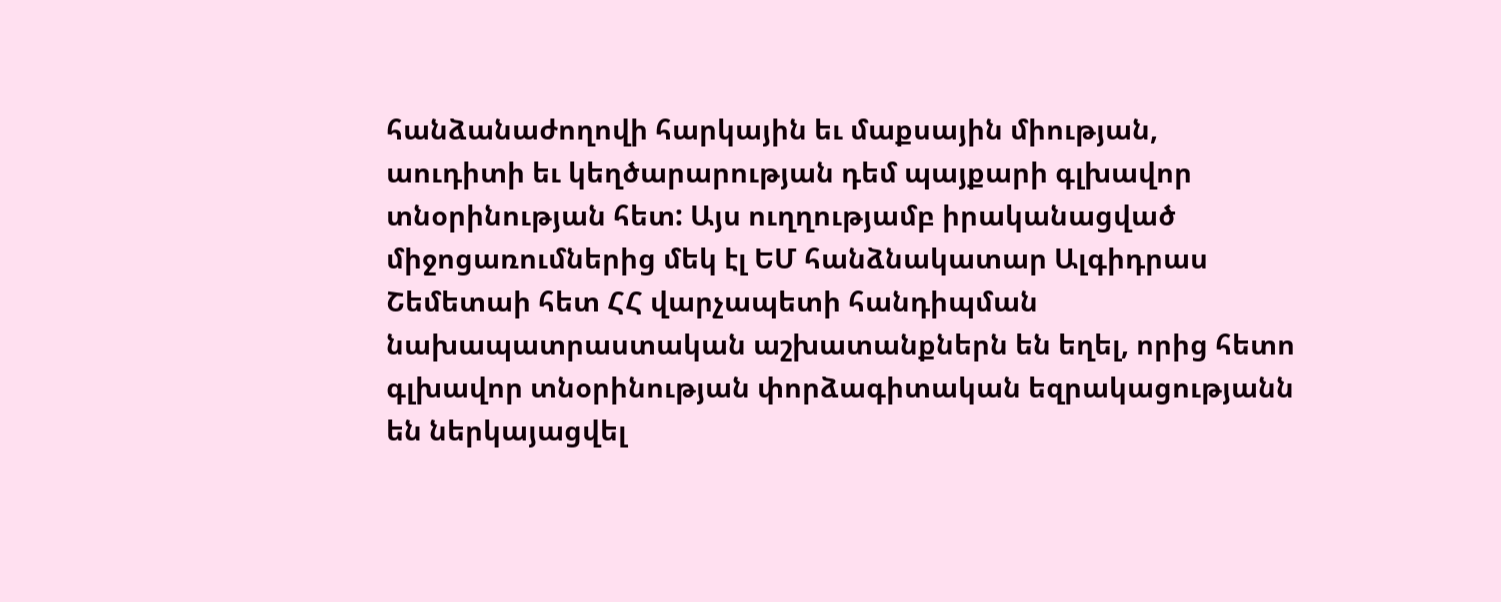հանձանաժողովի հարկային եւ մաքսային միության, աուդիտի եւ կեղծարարության դեմ պայքարի գլխավոր տնօրինության հետ: Այս ուղղությամբ իրականացված միջոցառումներից մեկ էլ ԵՄ հանձնակատար Ալգիդրաս Շեմետաի հետ ՀՀ վարչապետի հանդիպման նախապատրաստական աշխատանքներն են եղել, որից հետո գլխավոր տնօրինության փորձագիտական եզրակացությանն են ներկայացվել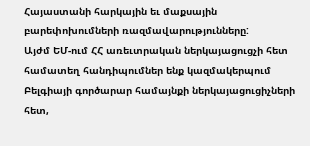Հայաստանի հարկային եւ մաքսային բարեփոխումների ռազմավարությունները:
Այժմ ԵՄ-ում ՀՀ առեւտրական ներկայացուցչի հետ համատեղ հանդիպումներ ենք կազմակերպում Բելգիայի գործարար համայնքի ներկայացուցիչների հետ,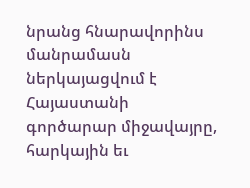նրանց հնարավորինս մանրամասն ներկայացվում է Հայաստանի գործարար միջավայրը, հարկային եւ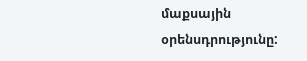մաքսային օրենսդրությունը: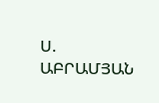Ս. ԱԲՐԱՄՅԱՆ